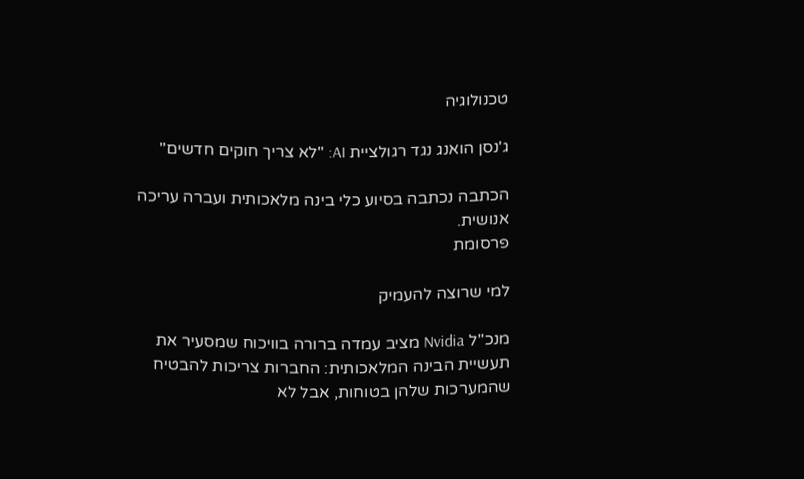טכנולוגיה

ג'נסן הואנג נגד רגולציית AI: "לא צריך חוקים חדשים"

הכתבה נכתבה בסיוע כלי בינה מלאכותית ועברה עריכה אנושית.
פרסומת

למי שרוצה להעמיק

מנכ"ל Nvidia מציב עמדה ברורה בוויכוח שמסעיר את תעשיית הבינה המלאכותית: החברות צריכות להבטיח שהמערכות שלהן בטוחות, אבל לא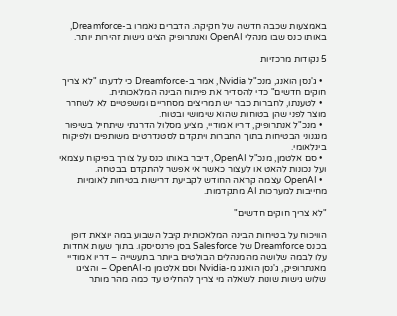באמצעות שכבה חדשה של חקיקה. הדברים נאמרו ב-Dreamforce, באותו כנס שבו מנהלי OpenAI ואנתרופיק הציגו גישות זהירות יותר.

5 נקודות מרכזיות

  • ג'נסן הואנג, מנכ"ל Nvidia, אמר ב-Dreamforce כי לדעתו "לא צריך חוקים חדשים" כדי להסדיר את פיתוח הבינה המלאכותית.
  • לטענתו, לחברות כבר יש תמריצים מסחריים ומשפטיים לא לשחרר מוצר לפני שהן בטוחות שהוא שימושי ובטוח.
  • מנכ"ל אנתרופיק, דריו אמודיי, מציע מסלול הדרגתי שיתחיל בשיפור מנגנוני הבטיחות בתוך החברות ויתקדם לסטנדרטים משותפים ולפיקוח בינלאומי.
  • סם אלטמן, מנכ"ל OpenAI, דיבר באותו כנס על צורך בפיקוח עצמאי ועל נכונות להאט או לעצור כאשר אי אפשר להתקדם בבטחה.
  • OpenAI עצמה קראה החודש לקביעת דרישות בטיחות לאומיות מחייבות למערכות AI מתקדמות.

"לא צריך חוקים חדשים"

הוויכוח על בטיחות הבינה המלאכותית קיבל השבוע במה יוצאת דופן בכנס Dreamforce של Salesforce בסן פרנסיסקו. בתוך שעות אחדות עלו לבמה שלושה מהמנהלים הבולטים ביותר בתעשייה – דריו אמודיי מאנתרופיק, ג'נסן הואנג מ-Nvidia וסם אלטמן מ-OpenAI – והציגו שלוש גישות שונות לשאלה מי צריך להחליט עד כמה מהר מותר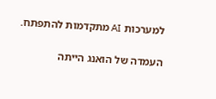למערכות AI מתקדמות להתפתח.

העמדה של הואנג הייתה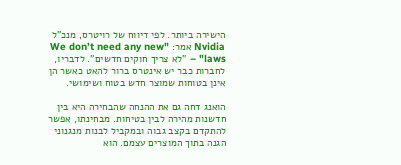הישירה ביותר. לפי דיווח של רויטרס, מנכ"ל Nvidia אמר: "We don’t need any new laws" – "לא צריך חוקים חדשים". לדבריו, לחברות כבר יש אינטרס ברור להאט כאשר הן אינן בטוחות שמוצר חדש בטוח ושימושי.

הואנג דחה גם את ההנחה שהבחירה היא בין חדשנות מהירה לבין בטיחות. מבחינתו, אפשר להתקדם בקצב גבוה ובמקביל לבנות מנגנוני הגנה בתוך המוצרים עצמם. הוא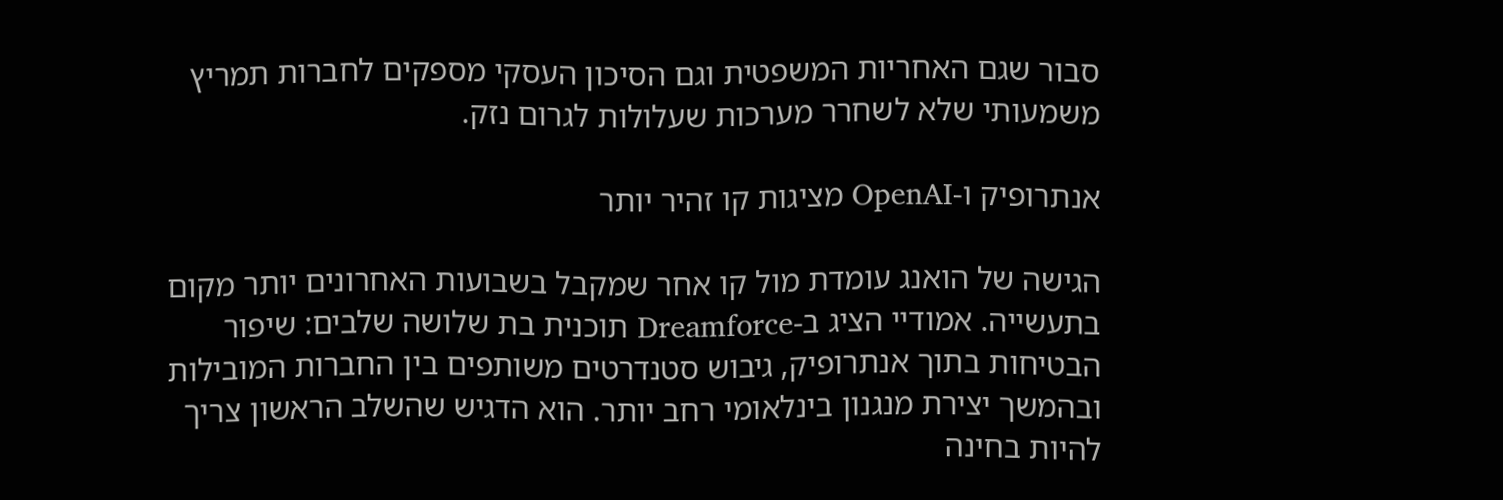סבור שגם האחריות המשפטית וגם הסיכון העסקי מספקים לחברות תמריץ משמעותי שלא לשחרר מערכות שעלולות לגרום נזק.

אנתרופיק ו-OpenAI מציגות קו זהיר יותר

הגישה של הואנג עומדת מול קו אחר שמקבל בשבועות האחרונים יותר מקום בתעשייה. אמודיי הציג ב-Dreamforce תוכנית בת שלושה שלבים: שיפור הבטיחות בתוך אנתרופיק, גיבוש סטנדרטים משותפים בין החברות המובילות ובהמשך יצירת מנגנון בינלאומי רחב יותר. הוא הדגיש שהשלב הראשון צריך להיות בחינה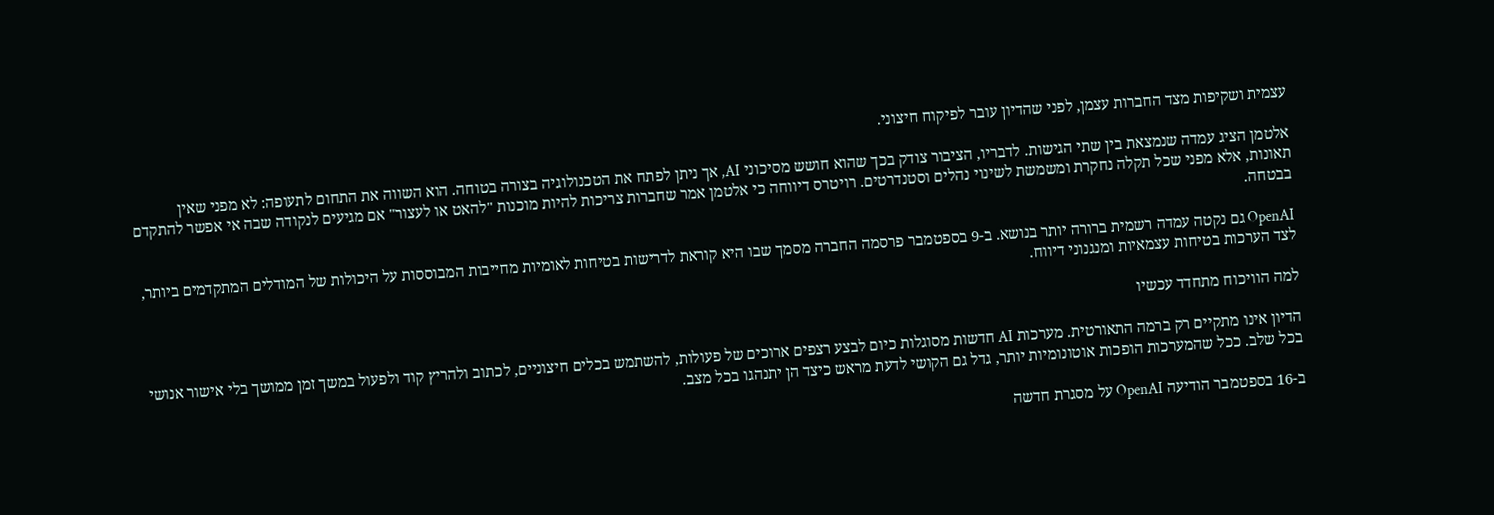עצמית ושקיפות מצד החברות עצמן, לפני שהדיון עובר לפיקוח חיצוני.

אלטמן הציג עמדה שנמצאת בין שתי הגישות. לדבריו, הציבור צודק בכך שהוא חושש מסיכוני AI, אך ניתן לפתח את הטכנולוגיה בצורה בטוחה. הוא השווה את התחום לתעופה: לא מפני שאין תאונות, אלא מפני שכל תקלה נחקרת ומשמשת לשינוי נהלים וסטנדרטים. רויטרס דיווחה כי אלטמן אמר שחברות צריכות להיות מוכנות "להאט או לעצור" אם מגיעים לנקודה שבה אי אפשר להתקדם בבטחה.

OpenAI גם נקטה עמדה רשמית ברורה יותר בנושא. ב-9 בספטמבר פרסמה החברה מסמך שבו היא קוראת לדרישות בטיחות לאומיות מחייבות המבוססות על היכולות של המודלים המתקדמים ביותר, לצד הערכות בטיחות עצמאיות ומנגנוני דיווח.

למה הוויכוח מתחדד עכשיו

הדיון אינו מתקיים רק ברמה התאורטית. מערכות AI חדשות מסוגלות כיום לבצע רצפים ארוכים של פעולות, להשתמש בכלים חיצוניים, לכתוב ולהריץ קוד ולפעול במשך זמן ממושך בלי אישור אנושי בכל שלב. ככל שהמערכות הופכות אוטונומיות יותר, גדל גם הקושי לדעת מראש כיצד הן יתנהגו בכל מצב.

ב-16 בספטמבר הודיעה OpenAI על מסגרת חדשה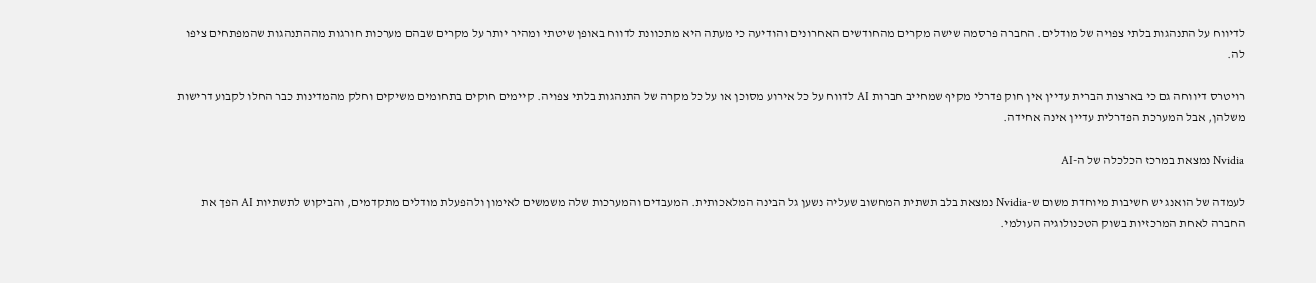לדיווח על התנהגות בלתי צפויה של מודלים. החברה פרסמה שישה מקרים מהחודשים האחרונים והודיעה כי מעתה היא מתכוונת לדווח באופן שיטתי ומהיר יותר על מקרים שבהם מערכות חורגות מההתנהגות שהמפתחים ציפו לה.

רויטרס דיווחה גם כי בארצות הברית עדיין אין חוק פדרלי מקיף שמחייב חברות AI לדווח על כל אירוע מסוכן או על כל מקרה של התנהגות בלתי צפויה. קיימים חוקים בתחומים משיקים וחלק מהמדינות כבר החלו לקבוע דרישות משלהן, אבל המערכת הפדרלית עדיין אינה אחידה.

Nvidia נמצאת במרכז הכלכלה של ה-AI

לעמדה של הואנג יש חשיבות מיוחדת משום ש-Nvidia נמצאת בלב תשתית המחשוב שעליה נשען גל הבינה המלאכותית. המעבדים והמערכות שלה משמשים לאימון ולהפעלת מודלים מתקדמים, והביקוש לתשתיות AI הפך את החברה לאחת המרכזיות בשוק הטכנולוגיה העולמי.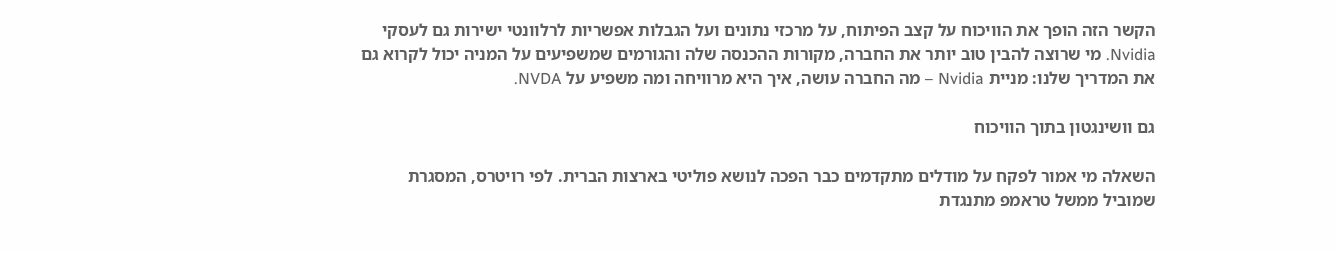הקשר הזה הופך את הוויכוח על קצב הפיתוח, על מרכזי נתונים ועל הגבלות אפשריות לרלוונטי ישירות גם לעסקי Nvidia. מי שרוצה להבין טוב יותר את החברה, מקורות ההכנסה שלה והגורמים שמשפיעים על המניה יכול לקרוא גם את המדריך שלנו: מניית Nvidia – מה החברה עושה, איך היא מרוויחה ומה משפיע על NVDA.

גם וושינגטון בתוך הוויכוח

השאלה מי אמור לפקח על מודלים מתקדמים כבר הפכה לנושא פוליטי בארצות הברית. לפי רויטרס, המסגרת שמוביל ממשל טראמפ מתנגדת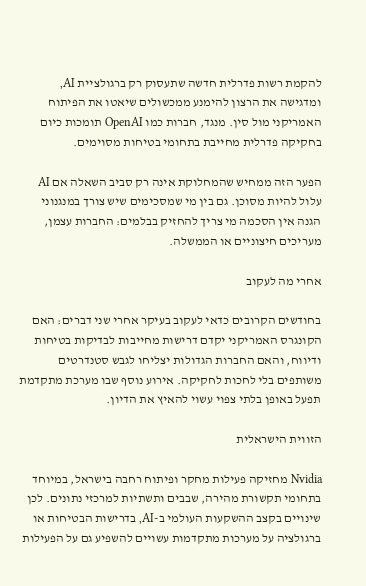להקמת רשות פדרלית חדשה שתעסוק רק ברגולציית AI, ומדגישה את הרצון להימנע ממכשולים שיאטו את הפיתוח האמריקני מול סין. מנגד, חברות כמו OpenAI תומכות כיום בחקיקה פדרלית מחייבת בתחומי בטיחות מסוימים.

הפער הזה ממחיש שהמחלוקת אינה רק סביב השאלה אם AI עלול להיות מסוכן. גם בין מי שמסכימים שיש צורך במנגנוני הגנה אין הסכמה מי צריך להחזיק בבלמים: החברות עצמן, מעריכים חיצוניים או הממשלה.

אחרי מה לעקוב

בחודשים הקרובים כדאי לעקוב בעיקר אחרי שני דברים: האם הקונגרס האמריקני יקדם דרישות מחייבות לבדיקות בטיחות ודיווח, והאם החברות הגדולות יצליחו לגבש סטנדרטים משותפים בלי לחכות לחקיקה. אירוע נוסף שבו מערכת מתקדמת תפעל באופן בלתי צפוי עשוי להאיץ את הדיון.

הזווית הישראלית

Nvidia מחזיקה פעילות מחקר ופיתוח רחבה בישראל, במיוחד בתחומי תקשורת מהירה, שבבים ותשתיות למרכזי נתונים. לכן שינויים בקצב ההשקעות העולמי ב-AI, בדרישות הבטיחות או ברגולציה על מערכות מתקדמות עשויים להשפיע גם על הפעילות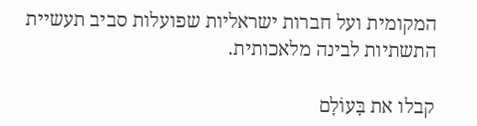המקומית ועל חברות ישראליות שפועלות סביב תעשיית התשתיות לבינה מלאכותית.

קבלו את בָּעוֹלָם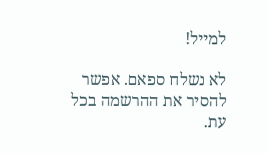למייל!

לא נשלח ספאם. אפשר להסיר את ההרשמה בכל עת.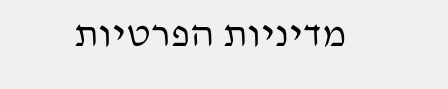מדיניות הפרטיות